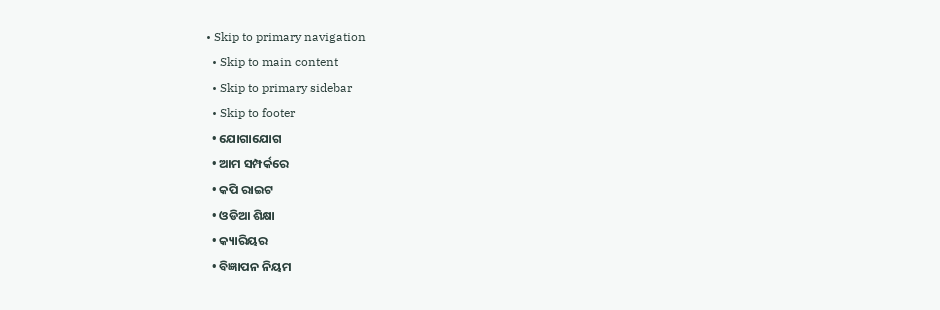• Skip to primary navigation
  • Skip to main content
  • Skip to primary sidebar
  • Skip to footer
  • ଯୋଗାଯୋଗ
  • ଆମ ସମ୍ପର୍କରେ
  • କପି ରାଇଟ
  • ଓଡିଆ ଶିକ୍ଷା
  • କ୍ୟାରିୟର
  • ବିଜ୍ଞାପନ ନିୟମ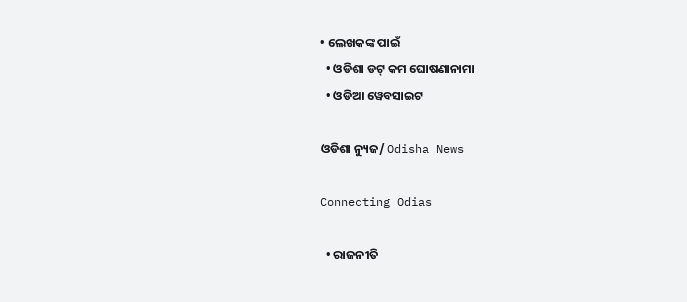• ଲେଖକଙ୍କ ପାଇଁ
  • ଓଡିଶା ଡଟ୍ କମ ଘୋଷଣାନାମା
  • ଓଡିଆ ୱେବସାଇଟ

ଓଡିଶା ନ୍ୟୁଜ/ Odisha News

Connecting Odias

  • ରାଜନୀତି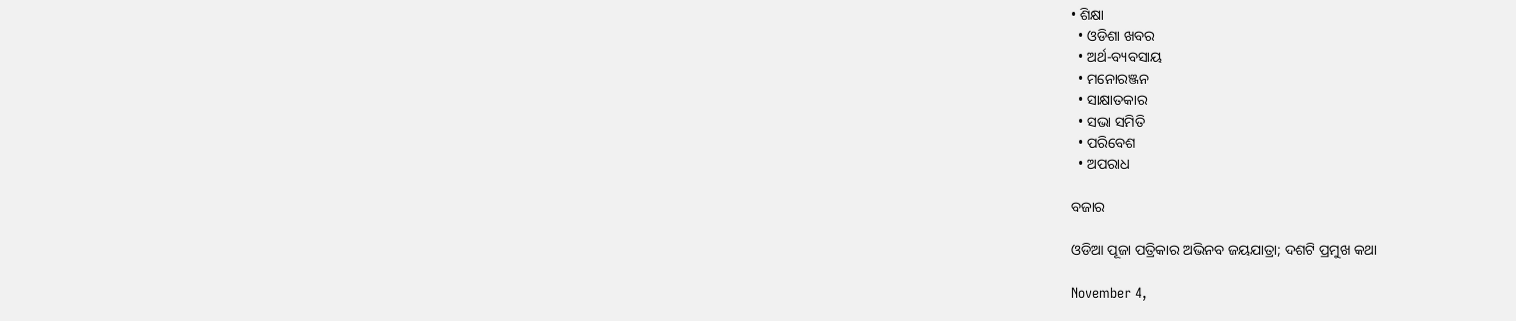• ଶିକ୍ଷା
  • ଓଡିଶା ଖବର
  • ଅର୍ଥ-ବ୍ୟବସାୟ
  • ମନୋରଞ୍ଜନ
  • ସାକ୍ଷାତକାର
  • ସଭା ସମିତି
  • ପରିବେଶ
  • ଅପରାଧ

ବଜାର

ଓଡିଆ ପୂଜା ପତ୍ରିକାର ଅଭିନବ ଜୟଯାତ୍ରା; ଦଶଟି ପ୍ରମୁଖ କଥା

November 4,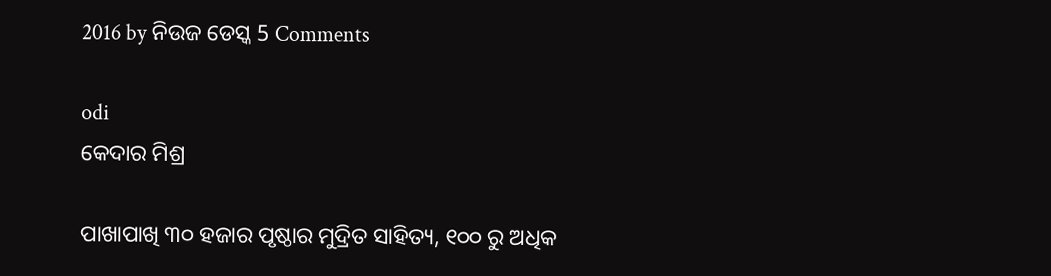2016 by ନିଉଜ ଡେସ୍କ 5 Comments

odi
କେଦାର ମିଶ୍ର

ପାଖାପାଖି ୩୦ ହଜାର ପୃଷ୍ଠାର ମୁଦ୍ରିତ ସାହିତ୍ୟ, ୧୦୦ ରୁ ଅଧିକ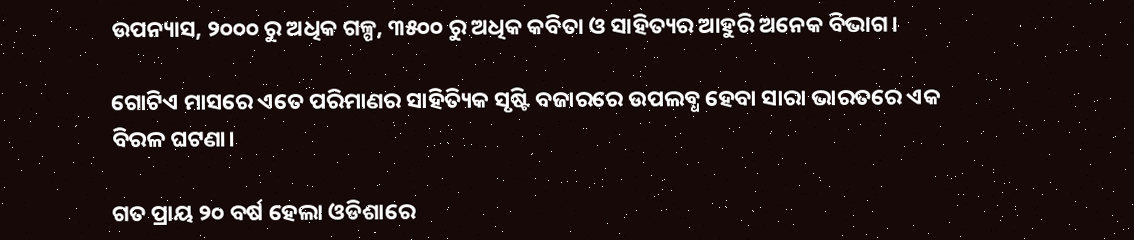ଉପନ୍ୟାସ, ୨୦୦୦ ରୁ ଅଧିକ ଗଳ୍ପ, ୩୫୦୦ ରୁ ଅଧିକ କବିତା ଓ ସାହିତ୍ୟର ଆହୁରି ଅନେକ ବିଭାଗ।

ଗୋଟିଏ ମାସରେ ଏତେ ପରିମାଣର ସାହିତ୍ୟିକ ସୃଷ୍ଟି ବଜାରରେ ଉପଲବ୍ଧ ହେବା ସାରା ଭାରତରେ ଏକ ବିରଳ ଘଟଣା।

ଗତ ପ୍ରାୟ ୨୦ ବର୍ଷ ହେଲା ଓଡିଶାରେ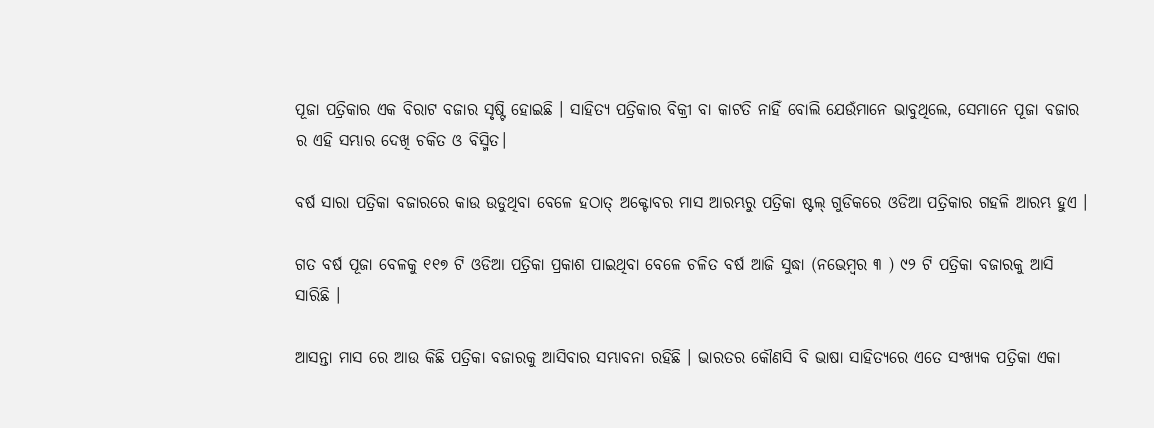ପୂଜା ପତ୍ରିକାର ଏକ ବିରାଟ ବଜାର ସୃଷ୍ଟି ହୋଇଛି । ସାହିତ୍ୟ ପତ୍ରିକାର ବିକ୍ରୀ ବା କାଟତି ନାହିଁ ବୋଲି ଯେଉଁମାନେ ଭାବୁଥିଲେ, ସେମାନେ ପୂଜା ବଜାର ର ଏହି ସମ୍ଭାର ଦେଖି ଚକିତ ଓ ବିସ୍ମିତ।

ବର୍ଷ ସାରା ପତ୍ରିକା ବଜାରରେ କାଉ ଉଡୁଥିବା ବେଳେ ହଠାତ୍ ଅକ୍ଟୋବର ମାସ ଆରମ୍ଭରୁ ପତ୍ରିକା ଷ୍ଟଲ୍ ଗୁଡିକରେ ଓଡିଆ ପତ୍ରିକାର ଗହଳି ଆରମ୍ଭ ହୁଏ ।

ଗତ ବର୍ଷ ପୂଜା ବେଳକୁ ୧୧୭ ଟି ଓଡିଆ ପତ୍ରିକା ପ୍ରକାଶ ପାଇଥିବା ବେଳେ ଚଳିତ ବର୍ଷ ଆଜି ସୁଦ୍ଧା (ନଭେମ୍ବର ୩ ) ୯୨ ଟି ପତ୍ରିକା ବଜାରକୁ ଆସି ସାରିଛି ।

ଆସନ୍ତା ମାସ ରେ ଆଉ କିଛି ପତ୍ରିକା ବଜାରକୁ ଆସିବାର ସମ୍ଭାବନା ରହିଛି । ଭାରତର କୌଣସି ବି ଭାଷା ସାହିତ୍ୟରେ ଏତେ ସଂଖ୍ୟକ ପତ୍ରିକା ଏକା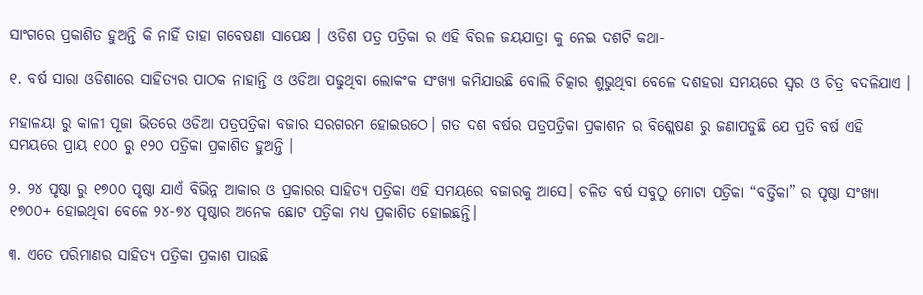ସାଂଗରେ ପ୍ରକାଶିତ ହୁଅନ୍ତି କି ନାହିଁ ତାହା ଗବେଷଣା ସାପେକ୍ଷ । ଓଡିଶ ପତ୍ର ପତ୍ରିକା ର ଏହି ବିରଳ ଜୟଯାତ୍ରା କୁ ନେଇ ଦଶଟି କଥା-

୧. ବର୍ଷ ସାରା ଓଡିଶାରେ ସାହିତ୍ୟର ପାଠକ ନାହାନ୍ତି ଓ ଓଡିଆ ପଢୁଥିବା ଲୋକଂକ ସଂଖ୍ୟା କମିଯାଉଛି ବୋଲି ଚିତ୍କାର ଶୁଭୁଥିବା ବେଳେ ଦଶହରା ସମୟରେ ସ୍ଵର ଓ ଚିତ୍ର ବଦଳିଯାଏ ।

ମହାଳୟା ରୁ କାଳୀ ପୂଜା ଭିତରେ ଓଡିଆ ପତ୍ରପତ୍ରିକା ବଜାର ସରଗରମ ହୋଇଉଠେ। ଗତ ଦଶ ବର୍ଷର ପତ୍ରପତ୍ରିକା ପ୍ରକାଶନ ର ବିଶ୍ଲେଷଣ ରୁ ଜଣାପଡୁଛି ଯେ ପ୍ରତି ବର୍ଷ ଏହି ସମୟରେ ପ୍ରାୟ ୧୦୦ ରୁ ୧୨୦ ପତ୍ରିକା ପ୍ରକାଶିତ ହୁଅନ୍ତି ।

୨. ୨୪ ପୃଷ୍ଠା ରୁ ୧୭୦୦ ପୃଷ୍ଠା ଯାଏଁ ବିଭିନ୍ନ ଆକାର ଓ ପ୍ରକାରର ସାହିତ୍ୟ ପତ୍ରିକା ଏହି ସମୟରେ ବଜାରକୁ ଆସେ। ଚଳିତ ବର୍ଷ ସବୁଠୁ ମୋଟା ପତ୍ରିକା “ବର୍ତ୍ତିକା” ର ପୃଷ୍ଠା ସଂଖ୍ୟା ୧୭୦୦+ ହୋଇଥିବା ବେଳେ ୨୪-୭୪ ପୃଷ୍ଠାର ଅନେକ ଛୋଟ ପତ୍ରିକା ମଧ୍ୟ ପ୍ରକାଶିତ ହୋଇଛନ୍ତି।

୩. ଏତେ ପରିମାଣର ସାହିତ୍ୟ ପତ୍ରିକା ପ୍ରକାଶ ପାଉଛି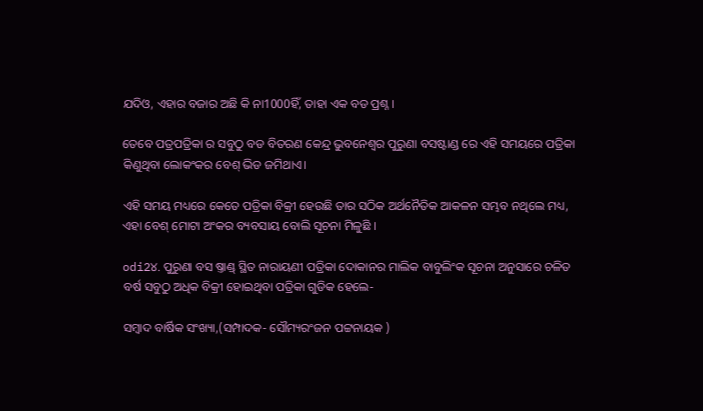ଯଦିଓ, ଏହାର ବଜାର ଅଛି କି ନା1000ହିଁ, ତାହା ଏକ ବଡ ପ୍ରଶ୍ନ ।

ତେବେ ପତ୍ରପତ୍ରିକା ର ସବୁଠୁ ବଡ ବିତରଣ କେନ୍ଦ୍ର ଭୁବନେଶ୍ଵର ପୁରୁଣା ବସଷ୍ଟାଣ୍ଡ ରେ ଏହି ସମୟରେ ପତ୍ରିକା କିଣୁଥିବା ଲୋକଂକର ବେଶ୍ ଭିଡ ଜମିଥାଏ।

ଏହି ସମୟ ମଧ୍ୟରେ କେତେ ପତ୍ରିକା ବିକ୍ରୀ ହେଉଛି ତାର ସଠିକ ଅର୍ଥନୈତିକ ଆକଳନ ସମ୍ଭବ ନଥିଲେ ମଧ୍ୟ, ଏହା ବେଶ୍ ମୋଟା ଅଂକର ବ୍ୟବସାୟ ବୋଲି ସୂଚନା ମିଳୁଛି ।

odi2୪. ପୁରୁଣା ବସ ଷ୍ତାଣ୍ଡ୍ ସ୍ଥିତ ନାରାୟଣୀ ପତ୍ରିକା ଦୋକାନର ମାଲିକ ବାବୁଲିଂକ ସୂଚନା ଅନୁସାରେ ଚଳିତ ବର୍ଷ ସବୁଠୁ ଅଧିକ ବିକ୍ରୀ ହୋଇଥିବା ପତ୍ରିକା ଗୁଡିକ ହେଲେ-

ସମ୍ବାଦ ବାର୍ଷିକ ସଂଖ୍ୟା,(ସମ୍ପାଦକ- ସୌମ୍ୟରଂଜନ ପଟ୍ଟନାୟକ )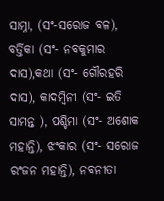ସାମ୍ନା, (ସଂ-ସରୋଜ ବଳ), ବର୍ତ୍ତିକା (ସଂ- ନବକୁମାର ଦାସ),କଥା (ସଂ- ଗୌରହରି ଦାସ), କାଦମ୍ବିନୀ (ସଂ- ଇତି ସାମନ୍ତ ), ପଶ୍ଚିମା (ସଂ- ଅଶୋକ ମହାନ୍ତି), ଝଂକାର (ସଂ- ସରୋଜ ରଂଜନ ମହାନ୍ତି), ନବନୀତା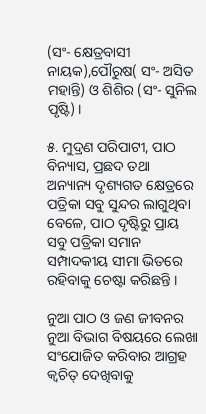(ସଂ- କ୍ଷେତ୍ରବାସୀ ନାୟକ),ପୌରୁଷ( ସଂ- ଅସିତ ମହାନ୍ତି) ଓ ଶିଶିର (ସଂ- ସୁନିଲ ପୃଷ୍ଟି) ।

୫. ମୁଦ୍ରଣ ପରିପାଟୀ, ପାଠ ବିନ୍ୟାସ, ପ୍ରଛଦ ତଥା ଅନ୍ୟାନ୍ୟ ଦୃଶ୍ୟଗତ କ୍ଷେତ୍ରରେ ପତ୍ରିକା ସବୁ ସୁନ୍ଦର ଲାଗୁଥିବା ବେଳେ, ପାଠ ଦୃଷ୍ଟିରୁ ପ୍ରାୟ ସବୁ ପତ୍ରିକା ସମାନ ସମ୍ପାଦକୀୟ ସୀମା ଭିତରେ ରହିବାକୁ ଚେଷ୍ଟା କରିଛନ୍ତି ।

ନୁଆ ପାଠ ଓ ଜଣ ଜୀବନର ନୁଆ ବିଭାଗ ବିଷୟରେ ଲେଖା ସଂଯୋଜିତ କରିବାର ଆଗ୍ରହ କ୍ବଚିତ୍ ଦେଖିବାକୁ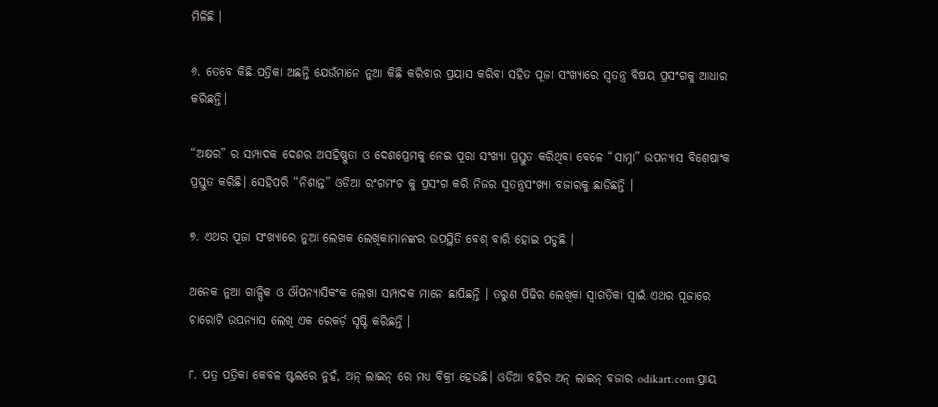ମିଳିଛି ।

୬. ତେବେ କିଛି ପତ୍ରିକା ଅଛନ୍ତି ଯେଉଁମାନେ ନୁଆ କିଛି କରିବାର ପ୍ରୟାସ କରିବା ସହିତ ପୂଜା ସଂଖ୍ୟାରେ ସ୍ବତନ୍ତ୍ର ବିଷୟ ପ୍ରସଂଗକୁ ଆଧାର କରିଛନ୍ତି।

“ଅକ୍ଷର” ର ସମ୍ପାଦକ ଦେଶର ଅସହିଷ୍ଣୁତା ଓ ଦେଶପ୍ରେମକୁ ନେଇ ପୂରା ସଂଖ୍ୟା ପ୍ରସ୍ତୁତ କରିଥିବା ବେଳେ “ସାମ୍ନା” ଉପନ୍ୟାସ ବିଶେଷାଂକ ପ୍ରସ୍ତୁତ କରିଛି। ସେହିପରି “ନିଶାନ୍ତ” ଓଡିଆ ରଂଗମଂଚ କୁ ପ୍ରସଂଗ କରି ନିଜର ସ୍ବତନ୍ତ୍ରସଂଖ୍ୟା ବଜାରକୁ ଛାଡିଛନ୍ତି ।

୭. ଏଥର ପୂଜା ସଂଖ୍ୟାରେ ନୁଆ ଲେଖକ ଲେଖିକାମାନଙ୍କର ଉପସ୍ଥିତି ବେଶ୍ ବାରି ହୋଇ ପଡୁଛି ।

ଅନେକ ନୁଆ ଗାଳ୍ପିକ ଓ ଔପନ୍ୟାସିକଂକ ଲେଖା ସମ୍ପାଦକ ମାନେ ଛାପିଛନ୍ତି । ତରୁଣ ପିଢିର ଲେଖିକା ସ୍ଵାଗତିକା ସ୍ଵାଇଁ ଏଥର ପୂଜାରେ ଚାରୋଟି ଉପନ୍ୟାସ ଲେଖି ଏକ ରେକର୍ଡ଼ ସୃଷ୍ଟି କରିଛନ୍ତି ।

୮. ପତ୍ର ପତ୍ରିକା କେବଳ ଷ୍ଟଲରେ ନୁହଁ, ଅନ୍ ଲାଇନ୍ ରେ ମଧ୍ୟ ବିକ୍ରୀ ହେଉଛି। ଓଡିଆ ବହିର ଅନ୍ ଲାଇନ୍ ବଜାର odikart.com ପ୍ରାୟ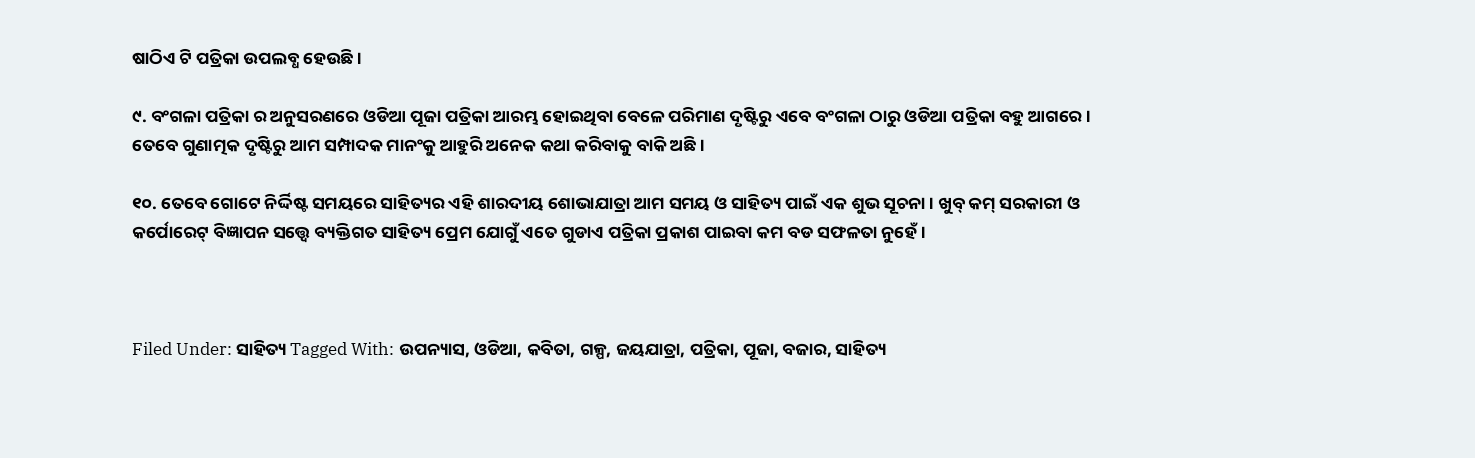ଷାଠିଏ ଟି ପତ୍ରିକା ଉପଲବ୍ଧ ହେଉଛି ।

୯. ବଂଗଳା ପତ୍ରିକା ର ଅନୁସରଣରେ ଓଡିଆ ପୂଜା ପତ୍ରିକା ଆରମ୍ଭ ହୋଇଥିବା ବେଳେ ପରିମାଣ ଦୃଷ୍ଟିରୁ ଏବେ ବଂଗଳା ଠାରୁ ଓଡିଆ ପତ୍ରିକା ବହୁ ଆଗରେ । ତେବେ ଗୁଣାତ୍ମକ ଦୃଷ୍ଟିରୁ ଆମ ସମ୍ପାଦକ ମାନଂକୁ ଆହୁରି ଅନେକ କଥା କରିବାକୁ ବାକି ଅଛି ।

୧୦. ତେବେ ଗୋଟେ ନିର୍ଦ୍ଦିଷ୍ଟ ସମୟରେ ସାହିତ୍ୟର ଏହି ଶାରଦୀୟ ଶୋଭାଯାତ୍ରା ଆମ ସମୟ ଓ ସାହିତ୍ୟ ପାଇଁ ଏକ ଶୁଭ ସୂଚନା । ଖୁବ୍ କମ୍ ସରକାରୀ ଓ କର୍ପୋରେଟ୍ ବିଜ୍ଞାପନ ସତ୍ତ୍ୱେ ବ୍ୟକ୍ତିଗତ ସାହିତ୍ୟ ପ୍ରେମ ଯୋଗୁଁ ଏତେ ଗୁଡାଏ ପତ୍ରିକା ପ୍ରକାଶ ପାଇବା କମ ବଡ ସଫଳତା ନୁହେଁ ।



Filed Under: ସାହିତ୍ୟ Tagged With: ଉପନ୍ୟାସ, ଓଡିଆ, କବିତା, ଗଳ୍ପ, ଜୟଯାତ୍ରା, ପତ୍ରିକା, ପୂଜା, ବଜାର, ସାହିତ୍ୟ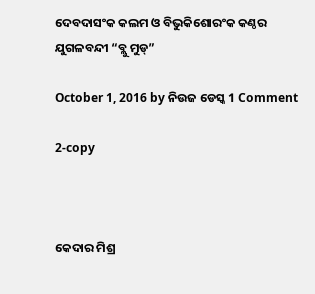ଦେବଦାସଂକ କଲମ ଓ ବିଭୁକିଶୋରଂକ କଣ୍ଠର ଯୁଗଳବନ୍ଦୀ “ବ୍ଲୁ ମୁଡ୍”

October 1, 2016 by ନିଉଜ ଡେସ୍କ 1 Comment

2-copy



କେଦାର ମିଶ୍ର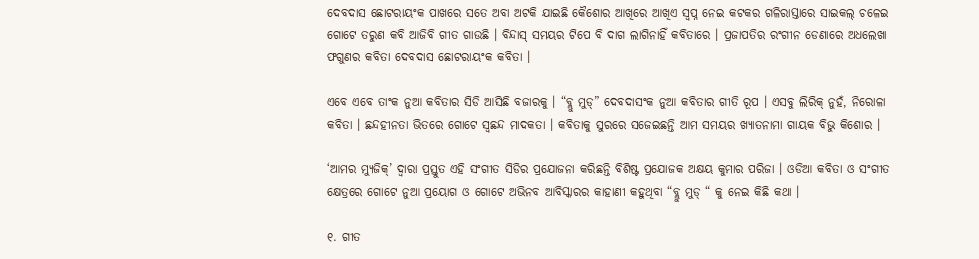ଦେବଦାସ ଛୋଟରାୟଂକ ପାଖରେ ସତେ ଅବା ଅଟକି ଯାଇଛି କୈଶୋର ଆଖିରେ ଆଖିଏ ସ୍ଵପ୍ନ ନେଇ କଟକର ଗଳିରାସ୍ତାରେ ସାଇକଲ୍ ଚଳେଇ ଗୋଟେ ତରୁଣ କବି ଆଜିବି ଗୀତ ଗାଉଛି । ବିନ୍ଦାସ୍ ସମୟର ଟିପେ ବି ଦାଗ ଲାଗିନାହିଁ କବିତାରେ । ପ୍ରଜାପତିର ରଂଗୀନ ଡେଣାରେ ଅଧଲେଖା ଫଗୁଣର କବିତା ଦେବଦାସ ଛୋଟରାୟଂକ କବିତା ।

ଏବେ ଏବେ ତାଂକ ନୁଆ କବିତାର ସିଡି ଆସିଛି ବଜାରକୁ । “ବ୍ଲୁ ମୁଡ୍” ଦେବଦାସଂକ ନୁଆ କବିତାର ଗୀତି ରୂପ । ଏସବୁ ଲିରିକ୍ ନୁହଁ, ନିରୋଳା କବିତା । ଛନ୍ଦହୀନତା ଭିତରେ ଗୋଟେ ସ୍ବଛନ୍ଦ ମାଦକତା । କବିତାକୁ ସୁରରେ ସଜେଇଛନ୍ତି ଆମ ସମୟର ଖ୍ୟାତନାମା ଗାୟକ ବିଭୁ କିଶୋର ।

‘ଆମର ମ୍ୟୁଜିକ୍’ ଦ୍ଵାରା ପ୍ରସ୍ତୁତ ଏହି ସଂଗୀତ ସିଡିର ପ୍ରଯୋଜନା କରିଛନ୍ତି ବିଶିଷ୍ଟ ପ୍ରଯୋଜକ ଅକ୍ଷୟ କୁମାର ପରିଜା । ଓଡିଆ କବିତା ଓ ସଂଗୀତ କ୍ଷେତ୍ରରେ ଗୋଟେ ନୁଆ ପ୍ରୟୋଗ ଓ ଗୋଟେ ଅଭିନବ ଆବିସ୍କାରର କାହାଣୀ କହୁଥିବା “ବ୍ଲୁ ମୁଡ୍ “ କୁ ନେଇ କିଛି କଥା ।

୧. ଗୀତ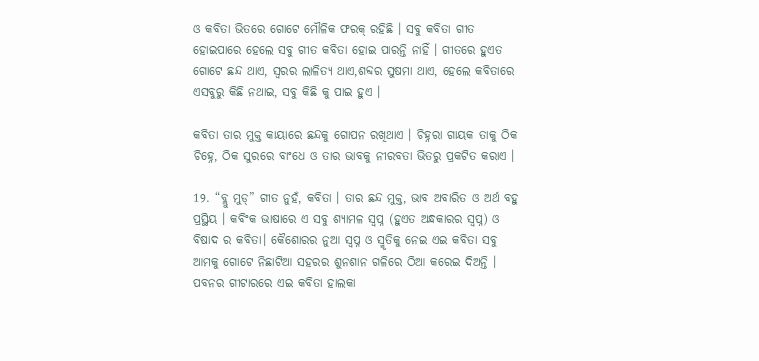ଓ କବିତା ଭିତରେ ଗୋଟେ ମୌଳିକ ଫରକ୍ ରହିଛି । ସବୁ କବିତା ଗୀତ ହୋଇପାରେ ହେଲେ ସବୁ ଗୀତ କବିତା ହୋଇ ପାରନ୍ତି ନାହିଁ । ଗୀତରେ ହୁଏତ ଗୋଟେ ଛନ୍ଦ ଥାଏ, ସ୍ଵରର ଲାଳିତ୍ୟ ଥାଏ,ଶବ୍ଦର ସୁଷମା ଥାଏ, ହେଲେ କବିତାରେ ଏସବୁରୁ କିଛି ନଥାଇ, ସବୁ କିଛି କୁ ପାଇ ହୁଏ ।

କବିତା ତାର ମୁକ୍ତ କାୟାରେ ଛନ୍ଦକୁ ଗୋପନ ରଖିଥାଏ । ଚିହ୍ନରା ଗାୟକ ତାକୁ ଠିକ ଚିହ୍ନେ, ଠିକ ସୁରରେ ବାଂଧେ ଓ ତାର ଭାବକୁ ନୀରବତା ଭିତରୁ ପ୍ରକଟିତ କରାଏ ।

1୨. “ବ୍ଲୁ ମୁଡ୍” ଗୀତ ନୁହଁ, କବିତା । ତାର ଛନ୍ଦ ମୁକ୍ତ, ଭାବ ଅବାରିତ ଓ ଅର୍ଥ ବହୁ ପ୍ରସ୍ଥିୟ । କବିଂକ ଭାଷାରେ ଏ ସବୁ ଶ୍ୟାମଳ ସ୍ବପ୍ନ (ହୁଏତ ଅନ୍ଧକାରର ସ୍ବପ୍ନ) ଓ ବିଷାଦ ର କବିତା। କୈଶୋରର ନୁଆ ସ୍ବପ୍ନ ଓ ସ୍ମୃତିକୁ ନେଇ ଏଇ କବିତା ସବୁ ଆମକୁ ଗୋଟେ ନିଛାଟିଆ ସହରର ଶୁନଶାନ ଗଳିରେ ଠିଆ କରେଇ ଦିଅନ୍ତି । ପବନର ଗୀଟାରରେ ଏଇ କବିତା ହାଲକା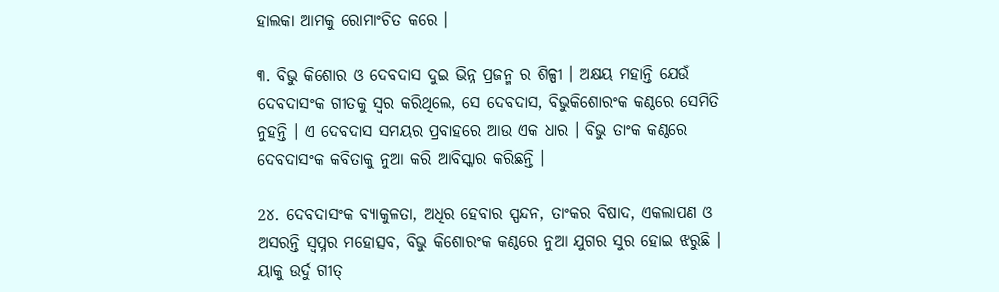ହାଲକା ଆମକୁ ରୋମାଂଚିତ କରେ ।

୩. ବିଭୁ କିଶୋର ଓ ଦେବଦାସ ଦୁଇ ଭିନ୍ନ ପ୍ରଜନ୍ମ ର ଶିଳ୍ପୀ । ଅକ୍ଷୟ ମହାନ୍ତି ଯେଉଁ ଦେବଦାସଂକ ଗୀତକୁ ସ୍ଵର କରିଥିଲେ, ସେ ଦେବଦାସ, ବିଭୁକିଶୋରଂକ କଣ୍ଠରେ ସେମିତି ନୁହନ୍ତି । ଏ ଦେବଦାସ ସମୟର ପ୍ରବାହରେ ଆଉ ଏକ ଧାର । ବିଭୁ ତାଂକ କଣ୍ଠରେ ଦେବଦାସଂକ କବିତାକୁ ନୁଆ କରି ଆବିସ୍କାର କରିଛନ୍ତି ।

2୪. ଦେବଦାସଂକ ବ୍ୟାକୁଳତା, ଅଧିର ହେବାର ସ୍ପନ୍ଦନ, ତାଂକର ବିଷାଦ, ଏକଲାପଣ ଓ ଅସରନ୍ତି ସ୍ବପ୍ନର ମହୋତ୍ସବ, ବିଭୁ କିଶୋରଂକ କଣ୍ଠରେ ନୁଆ ଯୁଗର ସୁର ହୋଇ ଝରୁଛି । ୟାକୁ ଉର୍ଦୁ ଗୀତ୍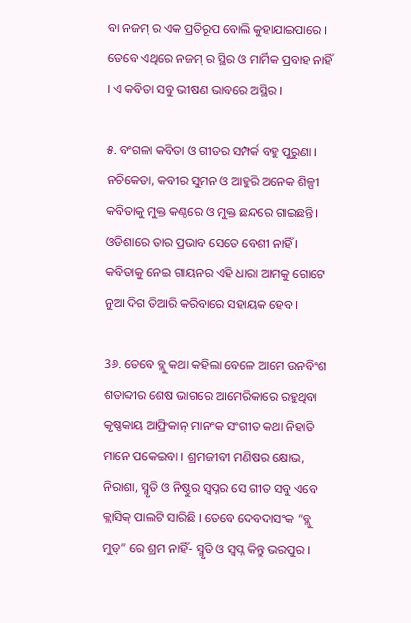ବା ନଜମ୍ ର ଏକ ପ୍ରତିରୂପ ବୋଲି କୁହାଯାଇପାରେ । ତେବେ ଏଥିରେ ନଜମ୍ ର ସ୍ଥିର ଓ ମାର୍ମିକ ପ୍ରବାହ ନାହିଁ । ଏ କବିତା ସବୁ ଭୀଷଣ ଭାବରେ ଅସ୍ଥିର ।

୫. ବଂଗଳା କବିତା ଓ ଗୀତର ସମ୍ପର୍କ ବହୁ ପୁରୁଣା । ନଚିକେତା, କବୀର ସୁମନ ଓ ଆହୁରି ଅନେକ ଶିଳ୍ପୀ କବିତାକୁ ମୁକ୍ତ କଣ୍ଠରେ ଓ ମୁକ୍ତ ଛନ୍ଦରେ ଗାଇଛନ୍ତି। ଓଡିଶାରେ ତାର ପ୍ରଭାବ ସେତେ ବେଶୀ ନାହିଁ । କବିତାକୁ ନେଇ ଗାୟନର ଏହି ଧାରା ଆମକୁ ଗୋଟେ ନୁଆ ଦିଗ ତିଆରି କରିବାରେ ସହାୟକ ହେବ ।

3୬. ତେବେ ବ୍ଲୁ କଥା କହିଲା ବେଳେ ଆମେ ଉନବିଂଶ ଶତାବ୍ଦୀର ଶେଷ ଭାଗରେ ଆମେରିକାରେ ରହୁଥିବା କୃଷ୍ଣକାୟ ଆଫ୍ରିକାନ୍ ମାନଂକ ସଂଗୀତ କଥା ନିହାତି ମାନେ ପକେଇବା । ଶ୍ରମଜୀବୀ ମଣିଷର କ୍ଷୋଭ, ନିରାଶା, ସ୍ମୃତି ଓ ନିଷ୍ଠୁର ସ୍ବପ୍ନର ସେ ଗୀତ ସବୁ ଏବେ କ୍ଲାସିକ୍ ପାଲଟି ସାରିଛି । ତେବେ ଦେବଦାସଂକ “ବ୍ଲୁ ମୁଡ୍” ରେ ଶ୍ରମ ନାହିଁ- ସ୍ମୃତି ଓ ସ୍ବପ୍ନ କିନ୍ତୁ ଭରପୁର ।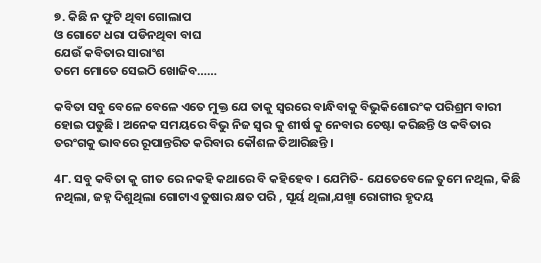୭. କିଛି ନ ଫୁଟି ଥିବା ଗୋଲାପ
ଓ ଗୋଟେ ଧରା ପଡିନଥିବା ବାଘ
ଯେଉଁ କବିତାର ସାରାଂଶ
ତମେ ମୋତେ ସେଇଠି ଖୋଜିବ……

କବିତା ସବୁ ବେଳେ ବେଳେ ଏତେ ମୁକ୍ତ ଯେ ତାକୁ ସ୍ବରରେ ବାନ୍ଧିବାକୁ ବିଭୁକିଶୋରଂକ ପରିଶ୍ରମ ବାରୀ ହୋଇ ପଡୁଛି । ଅନେକ ସମୟରେ ବିଭୁ ନିଜ ସ୍ବର କୁ ଶୀର୍ଷ କୁ ନେବାର ଚେଷ୍ଟା କରିଛନ୍ତି ଓ କବିତାର ତରଂଗକୁ ଭାବରେ ରୂପାନ୍ତରିତ କରିବାର କୌଶଳ ତିଆରିଛନ୍ତି ।

4୮. ସବୁ କବିତା କୁ ଗୀତ ରେ ନକହି କଥାରେ ବି କହିହେବ । ଯେମିତି- ଯେତେବେଳେ ତୁମେ ନଥିଲ, କିଛି ନଥିଲା, ଜହ୍ନ ଦିଶୁଥିଲା ଗୋଟାଏ ତୁଷାର କ୍ଷତ ପରି , ସୂର୍ୟ ଥିଲା,ଯଖ୍ମା ରୋଗୀର ହୃଦୟ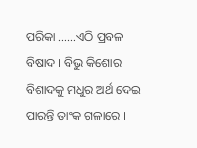ପରିକା ……ଏଠି ପ୍ରବଳ ବିଷାଦ । ବିଭୁ କିଶୋର ବିଶାଦକୁ ମଧୁର ଅର୍ଥ ଦେଇ ପାରନ୍ତି ତାଂକ ଗଳାରେ ।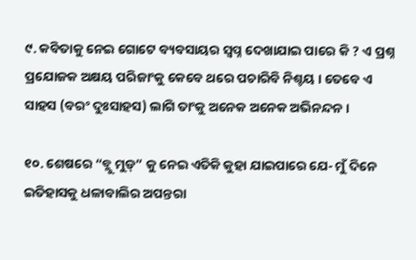୯. କବିତାକୁ ନେଇ ଗୋଟେ ବ୍ୟବସାୟର ସ୍ବପ୍ନ ଦେଖାଯାଇ ପାରେ କି ? ଏ ପ୍ରଶ୍ନ ପ୍ରଯୋଜକ ଅକ୍ଷୟ ପରିଜାଂକୁ କେବେ ଥରେ ପଚାରିବି ନିଶ୍ଚୟ । ତେବେ ଏ ସାହସ (ବରଂ ଦୁଃସାହସ) ଲାଗି ତାଂକୁ ଅନେକ ଅନେକ ଅଭିନନ୍ଦନ ।

୧୦. ଶେଷରେ “ବ୍ଲୁ ମୁଡ୍” କୁ ନେଇ ଏତିକି କୁହା ଯାଇପାରେ ଯେ- ମୁଁ ଦିନେ ଇତିହାସକୁ ଧଳାବାଲିର ଅପନ୍ତରା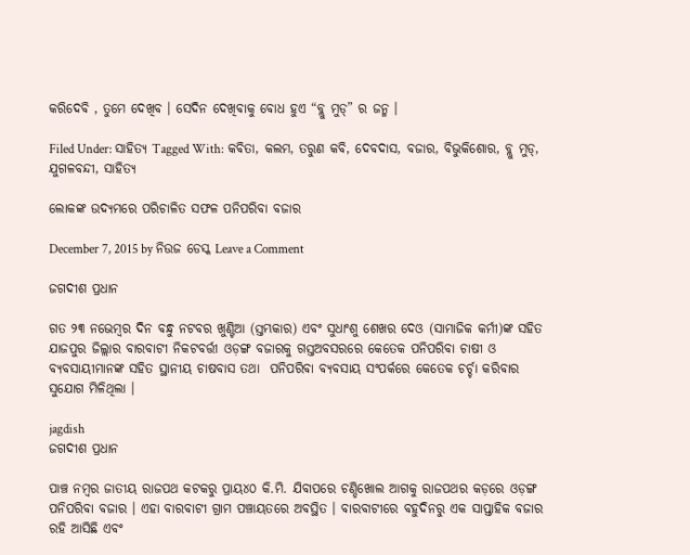କରିଦେବି , ତୁମେ ଦେଖିବ । ସେଦିନ ଦେଖିବାକୁ ବୋଧ ହୁଏ “ବ୍ଲୁ ମୁଡ୍” ର ଜନ୍ମ ।

Filed Under: ସାହିତ୍ୟ Tagged With: କବିତା, କଲମ, ତରୁଣ କବି, ଦେବଦାସ, ବଜାର, ବିଭୁକିଶୋର, ବ୍ଲୁ ମୁଡ୍, ଯୁଗଳବନ୍ଦୀ, ସାହିତ୍ୟ

ଲୋକଙ୍କ ଉଦ୍ୟମରେ ପରିଚାଳିତ ସଫଳ ପନିପରିବା ବଜାର

December 7, 2015 by ନିଉଜ ଡେସ୍କ Leave a Comment

ଜଗଦୀଶ ପ୍ରଧାନ

ଗତ ୨୩ ନଭେମ୍ବର ଦିନ ବନ୍ଧୁ ନଟବର ଖୁଣ୍ଟିଆ (ସ୍ତମ୍ଭକାର) ଏବଂ ସୁଧାଂଶୁ ଶେଖର ଦେଓ (ସାମାଜିକ କର୍ମୀ)ଙ୍କ ସହିତ ଯାଜପୁର ଜିଲ୍ଲାର ବାରବାଟୀ ନିକଟବର୍ତ୍ତୀ ଓଡ଼ଙ୍ଗ ବଜାରକୁ ଗସ୍ତଅବସରରେ କେତେକ ପନିପରିବା ଚାଷୀ ଓ ବ୍ୟବସାୟୀମାନଙ୍କ ସହିତ ସ୍ଥାନୀୟ ଚାଷବାସ ତଥା  ପନିପରିବା ବ୍ୟବସାୟ ସଂପର୍କରେ କେତେକ ଚର୍ଚ୍ଚା କରିବାର ସୁଯୋଗ ମିଳିଥିଲା ।

jagdish
ଜଗଦୀଶ ପ୍ରଧାନ

ପାଞ୍ଚ ନମ୍ବର ଜାତୀୟ ରାଜପଥ କଟକରୁ ପ୍ରାୟ୪୦ କି.ମି. ଯିବାପରେ ଚଣ୍ଡିଖୋଲ ଆଗକୁ ରାଜପଥର କଡ଼ରେ ଓଡ଼ଙ୍ଗ ପନିପରିବା ବଜାର । ଏହା ବାରବାଟୀ ଗ୍ରାମ ପଞ୍ଚାୟତରେ ଅବସ୍ଥିତ । ବାରବାଟୀରେ ବହୁଦିନରୁ ଏକ ସାପ୍ତାହିକ ବଜାର ରହି ଆସିଛି ଏବଂ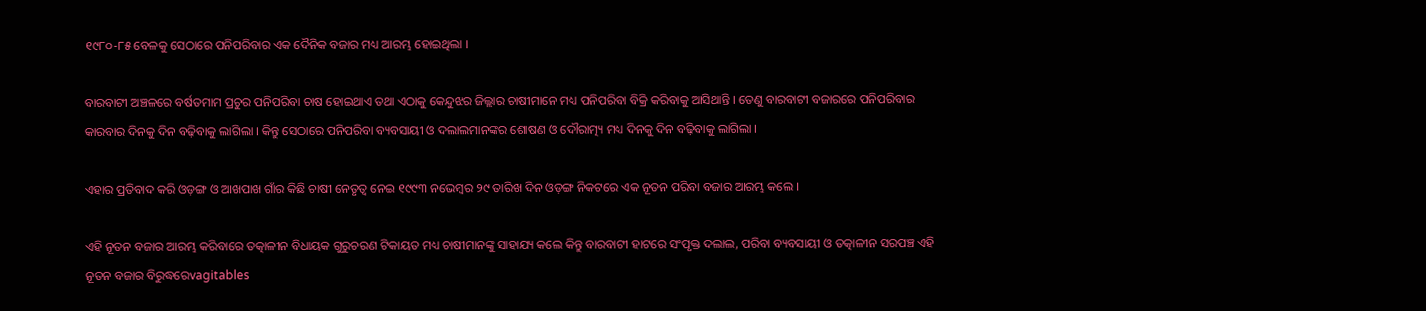୧୯୮୦-୮୫ ବେଳକୁ ସେଠାରେ ପନିପରିବାର ଏକ ଦୈନିକ ବଜାର ମଧ୍ୟ ଆରମ୍ଭ ହୋଇଥିଲା ।

ବାରବାଟୀ ଅଞ୍ଚଳରେ ବର୍ଷତମାମ ପ୍ରଚୁର ପନିପରିବା ଚାଷ ହୋଇଥାଏ ତଥା ଏଠାକୁ କେନ୍ଦୁଝର ଜିଲ୍ଲାର ଚାଷୀମାନେ ମଧ୍ୟ ପନିପରିବା ବିକ୍ରି କରିବାକୁ ଆସିଥାନ୍ତି । ତେଣୁ ବାରବାଟୀ ବଜାରରେ ପନିପରିବାର କାରବାର ଦିନକୁ ଦିନ ବଢ଼ିବାକୁ ଲାଗିଲା । କିନ୍ତୁ ସେଠାରେ ପନିପରିବା ବ୍ୟବସାୟୀ ଓ ଦଲାଲମାନଙ୍କର ଶୋଷଣ ଓ ଦୌରାତ୍ମ୍ୟ ମଧ୍ୟ ଦିନକୁ ଦିନ ବଢ଼ିବାକୁ ଲାଗିଲା ।

ଏହାର ପ୍ରତିବାଦ କରି ଓଡ଼ଙ୍ଗ ଓ ଆଖପାଖ ଗାଁର କିଛି ଚାଷୀ ନେତୃତ୍ୱ ନେଇ ୧୯୯୩ ନଭେମ୍ବର ୨୯ ତାରିଖ ଦିନ ଓଡ଼ଙ୍ଗ ନିକଟରେ ଏକ ନୂତନ ପରିବା ବଜାର ଆରମ୍ଭ କଲେ ।

ଏହି ନୂତନ ବଜାର ଆରମ୍ଭ କରିବାରେ ତତ୍କାଳୀନ ବିଧାୟକ ଗୁରୁଚରଣ ଟିକାୟତ ମଧ୍ୟ ଚାଷୀମାନଙ୍କୁ ସାହାଯ୍ୟ କଲେ କିନ୍ତୁ ବାରବାଟୀ ହାଟରେ ସଂପୃକ୍ତ ଦଲାଲ, ପରିବା ବ୍ୟବସାୟୀ ଓ ତତ୍କାଳୀନ ସରପଞ୍ଚ ଏହି ନୂତନ ବଜାର ବିରୁଦ୍ଧରେvagitables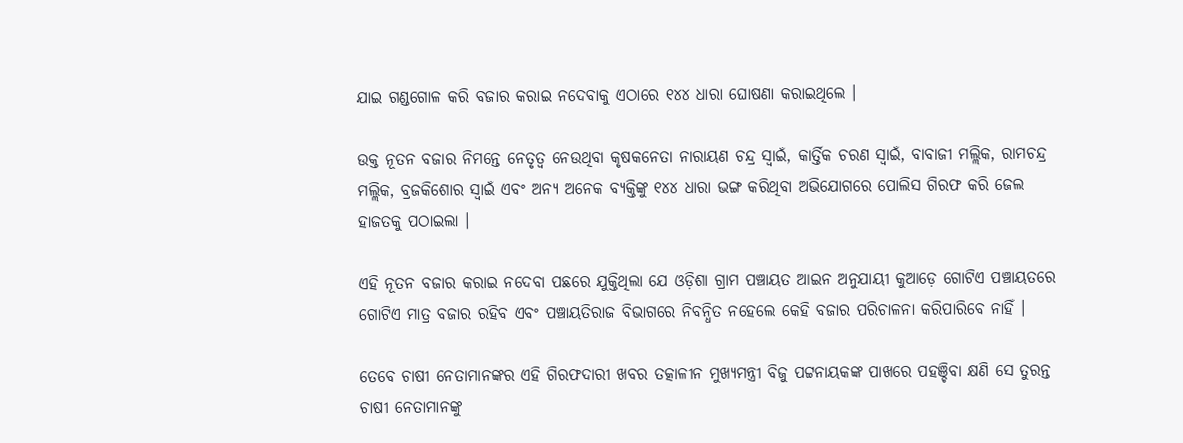ଯାଇ ଗଣ୍ଡଗୋଳ କରି ବଜାର କରାଇ ନଦେବାକୁ ଏଠାରେ ୧୪୪ ଧାରା ଘୋଷଣା କରାଇଥିଲେ ।

ଉକ୍ତ ନୂତନ ବଜାର ନିମନ୍ତେ ନେତୃତ୍ୱ ନେଉଥିବା କୃଷକନେତା ନାରାୟଣ ଚନ୍ଦ୍ର ସ୍ୱାଇଁ, କାର୍ତ୍ତିକ ଚରଣ ସ୍ୱାଇଁ, ବାବାଜୀ ମଲ୍ଲିକ, ରାମଚନ୍ଦ୍ର ମଲ୍ଲିକ, ବ୍ରଜକିଶୋର ସ୍ୱାଇଁ ଏବଂ ଅନ୍ୟ ଅନେକ ବ୍ୟକ୍ତିଙ୍କୁ ୧୪୪ ଧାରା ଭଙ୍ଗ କରିଥିବା ଅଭିଯୋଗରେ ପୋଲିସ ଗିରଫ କରି ଜେଲ ହାଜତକୁ ପଠାଇଲା ।

ଏହି ନୂତନ ବଜାର କରାଇ ନଦେବା ପଛରେ ଯୁକ୍ତିଥିଲା ଯେ ଓଡ଼ିଶା ଗ୍ରାମ ପଞ୍ଚାୟତ ଆଇନ ଅନୁଯାୟୀ କୁଆଡ଼େ ଗୋଟିଏ ପଞ୍ଚାୟତରେ ଗୋଟିଏ ମାତ୍ର ବଜାର ରହିବ ଏବଂ ପଞ୍ଚାୟତିରାଜ ବିଭାଗରେ ନିବନ୍ଧିତ ନହେଲେ କେହି ବଜାର ପରିଚାଳନା କରିପାରିବେ ନାହିଁ ।

ତେବେ ଚାଷୀ ନେତାମାନଙ୍କର ଏହି ଗିରଫଦାରୀ ଖବର ତତ୍କାଳୀନ ମୁଖ୍ୟମନ୍ତ୍ରୀ ବିଜୁ ପଟ୍ଟନାୟକଙ୍କ ପାଖରେ ପହଞ୍ଚିବା କ୍ଷଣି ସେ ତୁରନ୍ତ ଚାଷୀ ନେତାମାନଙ୍କୁ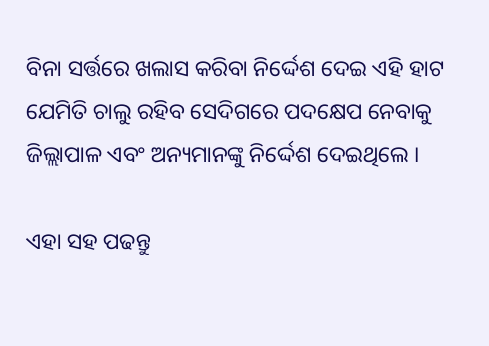ବିନା ସର୍ତ୍ତରେ ଖଲାସ କରିବା ନିର୍ଦ୍ଦେଶ ଦେଇ ଏହି ହାଟ ଯେମିତି ଚାଲୁ ରହିବ ସେଦିଗରେ ପଦକ୍ଷେପ ନେବାକୁ ଜିଲ୍ଲାପାଳ ଏବଂ ଅନ୍ୟମାନଙ୍କୁ ନିର୍ଦ୍ଦେଶ ଦେଇଥିଲେ ।

ଏହା ସହ ପଢନ୍ତୁ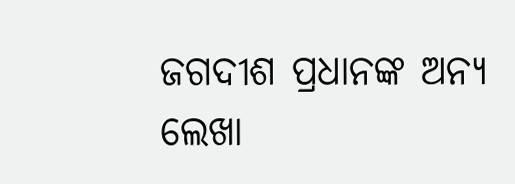ଜଗଦୀଶ ପ୍ରଧାନଙ୍କ ଅନ୍ୟ ଲେଖା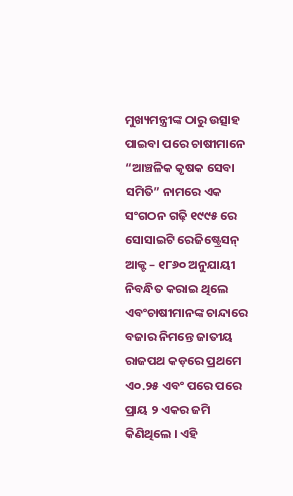ମୁଖ୍ୟମନ୍ତ୍ରୀଙ୍କ ଠାରୁ ଉତ୍ସାହ ପାଇବା ପରେ ଚାଷୀମାନେ “ଆଞ୍ଚଳିକ କୃଷକ ସେବା ସମିତି” ନାମରେ ଏକ ସଂଗଠନ ଗଢ଼ି ୧୯୯୫ ରେ ସୋସାଇଟି ରେଜିଷ୍ଟ୍ରେସନ୍ ଆକ୍ଟ – ୧୮୬୦ ଅନୁଯାୟୀ ନିବନ୍ଧିତ କରାଇ ଥିଲେ ଏବଂଚାଷୀମାନଙ୍କ ଚାନ୍ଦାରେ ବଜାର ନିମନ୍ତେ ଜାତୀୟ ରାଜପଥ କଡ଼ରେ ପ୍ରଥମେ ଏ୦.୨୫ ଏବଂ ପରେ ପରେ ପ୍ରାୟ ୨ ଏକର ଜମି କିଣିଥିଲେ । ଏହି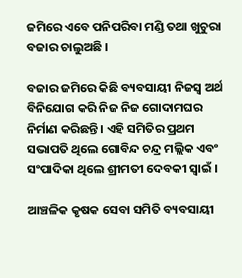ଜମିରେ ଏବେ ପନିପରିବା ମଣ୍ଡି ତଥା ଖୁଚୁରା ବଜାର ଚାଲୁଅଛି ।

ବଜାର ଜମିରେ କିଛି ବ୍ୟବସାୟୀ ନିଜସ୍ୱ ଅର୍ଥ ବିନିଯୋଗ କରି ନିଜ ନିଜ ଗୋଦାମଘର ନିର୍ମାଣ କରିଛନ୍ତି । ଏହି ସମିତିର ପ୍ରଥମ ସଭାପତି ଥିଲେ ଗୋବିନ୍ଦ ଚନ୍ଦ୍ର ମଲ୍ଲିକ ଏବଂ ସଂପାଦିକା ଥିଲେ ଶ୍ରୀମତୀ ଦେବକୀ ସ୍ୱାଇଁ ।

ଆଞ୍ଚଳିକ କୃଷକ ସେବା ସମିତି ବ୍ୟବସାୟୀ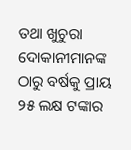ତଥା ଖୁଚୁରା ଦୋକାନୀମାନଙ୍କ ଠାରୁ ବର୍ଷକୁ ପ୍ରାୟ ୨୫ ଲକ୍ଷ ଟଙ୍କାର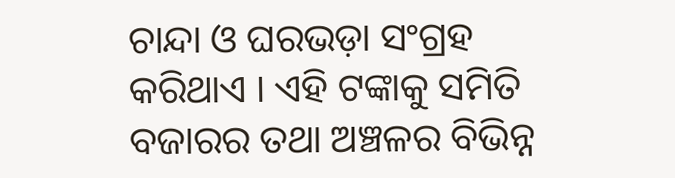ଚାନ୍ଦା ଓ ଘରଭଡ଼ା ସଂଗ୍ରହ କରିଥାଏ । ଏହି ଟଙ୍କାକୁ ସମିତି ବଜାରର ତଥା ଅଞ୍ଚଳର ବିଭିନ୍ନ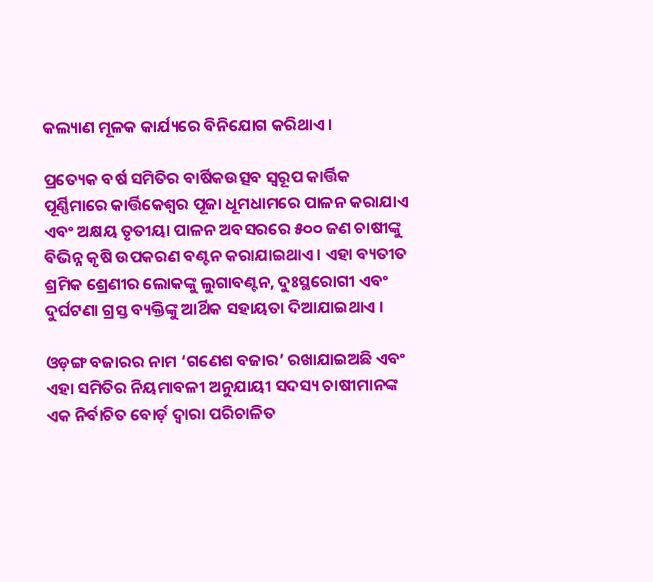କଲ୍ୟାଣ ମୂଳକ କାର୍ଯ୍ୟରେ ବିନିଯୋଗ କରିଥାଏ ।

ପ୍ରତ୍ୟେକ ବର୍ଷ ସମିତିର ବାର୍ଷିକଉତ୍ସବ ସ୍ୱରୂପ କାର୍ତ୍ତିକ ପୂର୍ଣ୍ଣିମାରେ କାର୍ତ୍ତିକେଶ୍ୱର ପୂଜା ଧୂମଧାମରେ ପାଳନ କରାଯାଏ ଏବଂ ଅକ୍ଷୟ ତୃତୀୟା ପାଳନ ଅବସରରେ ୫୦୦ ଜଣ ଚାଷୀଙ୍କୁ ବିଭିନ୍ନ କୃଷି ଉପକରଣ ବଣ୍ଟନ କରାଯାଇଥାଏ । ଏହା ବ୍ୟତୀତ ଶ୍ରମିକ ଶ୍ରେଣୀର ଲୋକଙ୍କୁ ଲୁଗାବଣ୍ଟନ, ଦୁଃସ୍ଥରୋଗୀ ଏବଂ ଦୁର୍ଘଟଣା ଗ୍ରସ୍ତ ବ୍ୟକ୍ତିଙ୍କୁ ଆର୍ଥିକ ସହାୟତା ଦିଆଯାଇଥାଏ ।

ଓଡ଼ଙ୍ଗ ବଜାରର ନାମ ‘ଗଣେଶ ବଜାର’ ରଖାଯାଇଅଛି ଏବଂ ଏହା ସମିତିର ନିୟମାବଳୀ ଅନୁଯାୟୀ ସଦସ୍ୟ ଚାଷୀମାନଙ୍କ ଏକ ନିର୍ବାଚିତ ବୋର୍ଡ଼ ଦ୍ୱାରା ପରିଚାଳିତ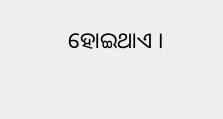ହୋଇଥାଏ ।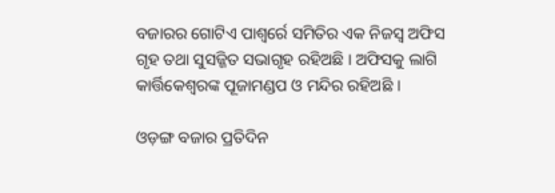ବଜାରର ଗୋଟିଏ ପାଶ୍ୱର୍ରେ ସମିତିର ଏକ ନିଜସ୍ୱ ଅଫିସ ଗୃହ ତଥା ସୁସଜ୍ଜିତ ସଭାଗୃହ ରହିଅଛି । ଅଫିସକୁ ଲାଗି କାର୍ତ୍ତିକେଶ୍ୱରଙ୍କ ପୂଜାମଣ୍ଡପ ଓ ମନ୍ଦିର ରହିଅଛି ।

ଓଡ଼ଙ୍ଗ ବଜାର ପ୍ରତିଦିନ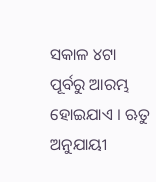ସକାଳ ୪ଟା ପୂର୍ବରୁ ଆରମ୍ଭ ହୋଇଯାଏ । ଋତୁ ଅନୁଯାୟୀ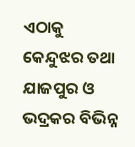ଏଠାକୁ କେନ୍ଦୁଝର ତଥା ଯାଜପୁର ଓ ଭଦ୍ରକର ବିଭିନ୍ନ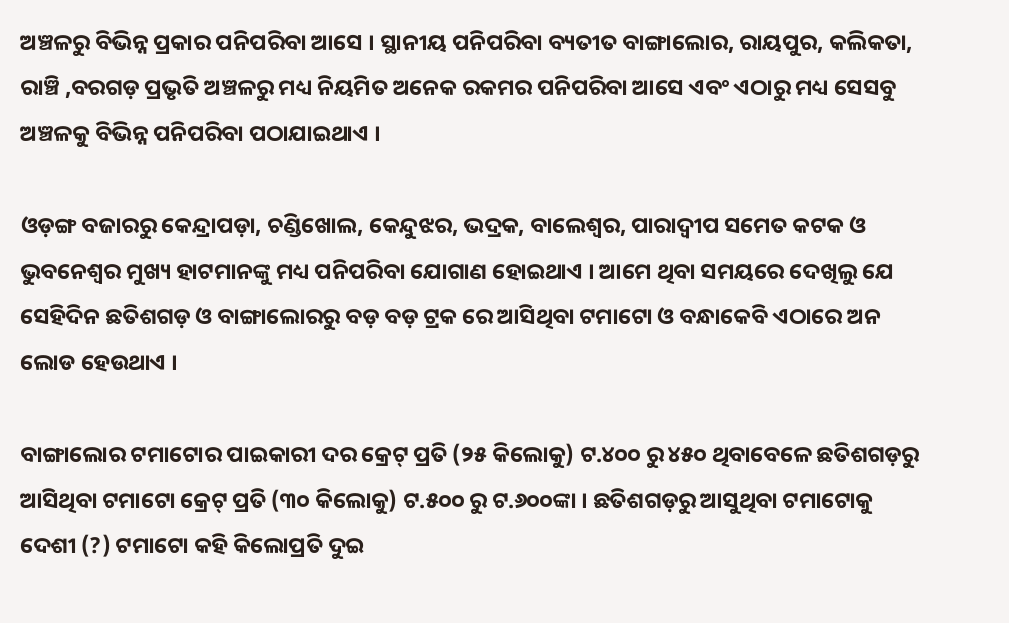ଅଞ୍ଚଳରୁ ବିଭିନ୍ନ ପ୍ରକାର ପନିପରିବା ଆସେ । ସ୍ଥାନୀୟ ପନିପରିବା ବ୍ୟତୀତ ବାଙ୍ଗାଲୋର, ରାୟପୁର, କଲିକତା, ରାଞ୍ଚି ,ବରଗଡ଼ ପ୍ରଭୃତି ଅଞ୍ଚଳରୁ ମଧ୍ୟ ନିୟମିତ ଅନେକ ରକମର ପନିପରିବା ଆସେ ଏବଂ ଏଠାରୁ ମଧ୍ୟ ସେସବୁ ଅଞ୍ଚଳକୁ ବିଭିନ୍ନ ପନିପରିବା ପଠାଯାଇଥାଏ ।

ଓଡ଼ଙ୍ଗ ବଜାରରୁ କେନ୍ଦ୍ରାପଡ଼ା, ଚଣ୍ଡିଖୋଲ, କେନ୍ଦୁଝର, ଭଦ୍ରକ, ବାଲେଶ୍ୱର, ପାରାଦ୍ୱୀପ ସମେତ କଟକ ଓ ଭୁବନେଶ୍ୱର ମୁଖ୍ୟ ହାଟମାନଙ୍କୁ ମଧ୍ୟ ପନିପରିବା ଯୋଗାଣ ହୋଇଥାଏ । ଆମେ ଥିବା ସମୟରେ ଦେଖିଲୁ ଯେ ସେହିଦିନ ଛତିଶଗଡ଼ ଓ ବାଙ୍ଗାଲୋରରୁ ବଡ଼ ବଡ଼ ଟ୍ରକ ରେ ଆସିଥିବା ଟମାଟୋ ଓ ବନ୍ଧାକେବି ଏଠାରେ ଅନ ଲୋଡ ହେଉଥାଏ ।

ବାଙ୍ଗାଲୋର ଟମାଟୋର ପାଇକାରୀ ଦର କ୍ରେଟ୍ ପ୍ରତି (୨୫ କିଲୋକୁ) ଟ.୪୦୦ ରୁ ୪୫୦ ଥିବାବେଳେ ଛତିଶଗଡ଼ରୁ ଆସିଥିବା ଟମାଟୋ କ୍ରେଟ୍ ପ୍ରତି (୩୦ କିଲୋକୁ) ଟ.୫୦୦ ରୁ ଟ.୬୦୦ଙ୍କା । ଛତିଶଗଡ଼ରୁ ଆସୁଥିବା ଟମାଟୋକୁ ଦେଶୀ (?) ଟମାଟୋ କହି କିଲୋପ୍ରତି ଦୁଇ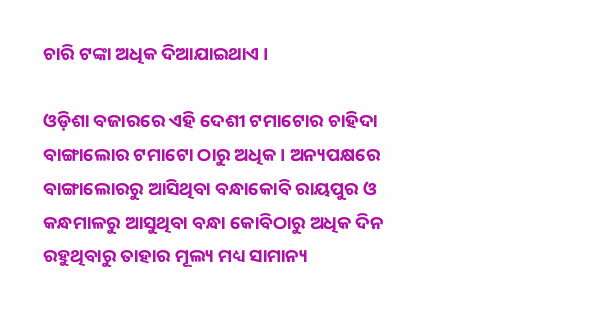ଚାରି ଟଙ୍କା ଅଧିକ ଦିଆଯାଇଥାଏ ।

ଓଡ଼ିଶା ବଜାରରେ ଏହି ଦେଶୀ ଟମାଟୋର ଚାହିଦା ବାଙ୍ଗାଲୋର ଟମାଟୋ ଠାରୁ ଅଧିକ । ଅନ୍ୟପକ୍ଷରେ ବାଙ୍ଗାଲୋରରୁ ଆସିଥିବା ବନ୍ଧାକୋବି ରାୟପୁର ଓ କନ୍ଧମାଳରୁ ଆସୁଥିବା ବନ୍ଧା କୋବିଠାରୁ ଅଧିକ ଦିନ ରହୁଥିବାରୁ ତାହାର ମୂଲ୍ୟ ମଧ୍ୟ ସାମାନ୍ୟ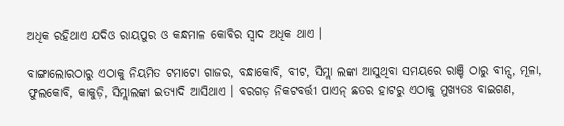ଅଧିକ ରହିଥାଏ ଯଦିଓ ରାୟପୁର ଓ କନ୍ଧମାଳ କୋବିର ସ୍ୱାଦ ଅଧିକ ଥାଏ ।

ବାଙ୍ଗାଲୋରଠାରୁ ଏଠାକୁ ନିୟମିତ ଟମାଟୋ ଗାଜର, ବନ୍ଧାକୋବି, ବୀଟ, ସିମ୍ଲା ଲଙ୍କା ଆସୁଥିବା ସମୟରେ ରାଞ୍ଚି ଠାରୁ ବୀନ୍ସ, ମୂଳା, ଫୁଲକୋବି, କାକୁଡ଼ି, ସିମ୍ଲାଲଙ୍କା ଇତ୍ୟାଦି ଆସିଥାଏ । ବରଗଡ଼ ନିକଟବର୍ତ୍ତୀ ପାଏନ୍ ଛତର ହାଟରୁ ଏଠାକୁ ମୁଖ୍ୟତଃ ବାଇଗଣ,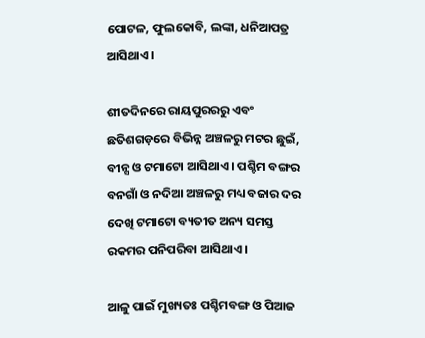ପୋଟଳ, ଫୁଲକୋବି, ଲଙ୍କା, ଧନିଆପତ୍ର ଆସିଥାଏ ।

ଶୀତଦିନରେ ରାୟପୁରରରୁ ଏବଂ ଛତିଶଗଡ଼ରେ ବିଭିନ୍ନ ଅଞ୍ଚଳରୁ ମଟର ଛୁଇଁ, ବୀନ୍ସ ଓ ଟମାଟୋ ଆସିଥାଏ । ପଶ୍ଚିମ ବଙ୍ଗର ବନଗାଁ ଓ ନଦିଆ ଅଞ୍ଚଳରୁ ମଧ୍ୟ ବଜାର ଦର ଦେଖି ଟମାଟୋ ବ୍ୟତୀତ ଅନ୍ୟ ସମସ୍ତ ରକମର ପନିପରିବା ଆସିଥାଏ ।

ଆଳୁ ପାଇଁ ମୁଖ୍ୟତଃ ପଶ୍ଚିମବଙ୍ଗ ଓ ପିଆଜ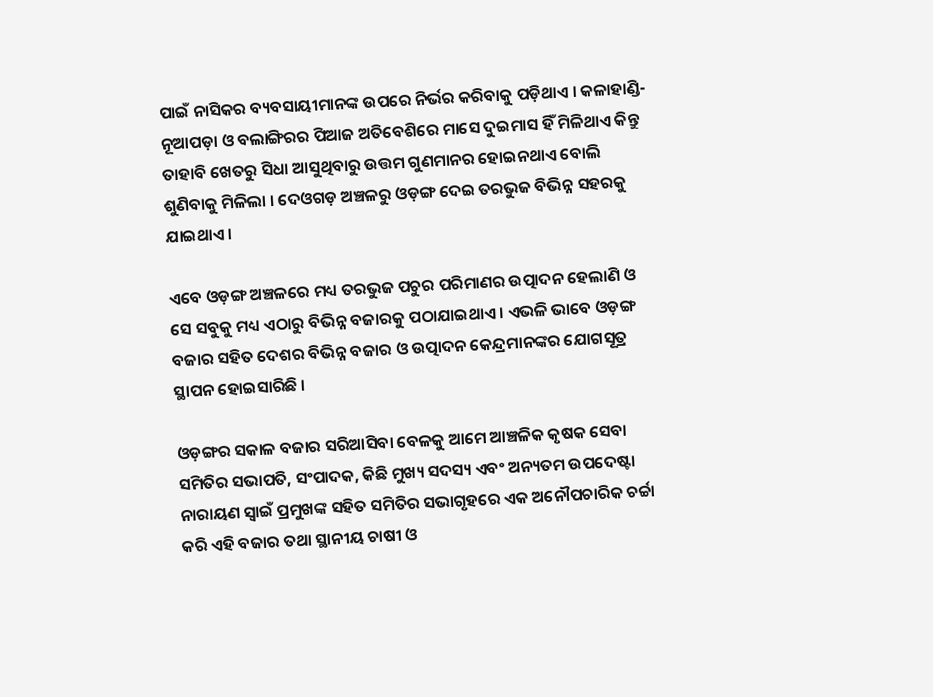ପାଇଁ ନାସିକର ବ୍ୟବସାୟୀମାନଙ୍କ ଉପରେ ନିର୍ଭର କରିବାକୁ ପଡ଼ିଥାଏ । କଳାହାଣ୍ଡି-ନୂଆପଡ଼ା ଓ ବଲାଙ୍ଗିରର ପିଆଜ ଅତିବେଶିରେ ମାସେ ଦୁଇମାସ ହିଁ ମିଳିଥାଏ କିନ୍ତୁ ତାହାବି ଖେତରୁ ସିଧା ଆସୁଥିବାରୁ ଉତ୍ତମ ଗୁଣମାନର ହୋଇନଥାଏ ବୋଲି ଶୁଣିବାକୁ ମିଳିଲା । ଦେଓଗଡ଼ ଅଞ୍ଚଳରୁ ଓଡ଼ଙ୍ଗ ଦେଇ ତରଭୁଜ ବିଭିନ୍ନ ସହରକୁ ଯାଇଥାଏ ।

ଏବେ ଓଡ଼ଙ୍ଗ ଅଞ୍ଚଳରେ ମଧ୍ୟ ତରଭୁଜ ପଚୁର ପରିମାଣର ଉତ୍ପାଦନ ହେଲାଣି ଓ ସେ ସବୁକୁ ମଧ୍ୟ ଏଠାରୁ ବିଭିନ୍ନ ବଜାରକୁ ପଠାଯାଇଥାଏ । ଏଭଳି ଭାବେ ଓଡ଼ଙ୍ଗ ବଜାର ସହିତ ଦେଶର ବିଭିନ୍ନ ବଜାର ଓ ଉତ୍ପାଦନ କେନ୍ଦ୍ରମାନଙ୍କର ଯୋଗସୂତ୍ର ସ୍ଥାପନ ହୋଇସାରିଛି ।

ଓଡ଼ଙ୍ଗର ସକାଳ ବଜାର ସରିଆସିବା ବେଳକୁ ଆମେ ଆଞ୍ଚଳିକ କୃଷକ ସେବା ସମିତିର ସଭାପତି, ସଂପାଦକ, କିଛି ମୁଖ୍ୟ ସଦସ୍ୟ ଏବଂ ଅନ୍ୟତମ ଉପଦେଷ୍ଟା ନାରାୟଣ ସ୍ୱାଇଁ ପ୍ରମୁଖଙ୍କ ସହିତ ସମିତିର ସଭାଗୃହରେ ଏକ ଅନୌପଚାରିକ ଚର୍ଚ୍ଚା କରି ଏହି ବଜାର ତଥା ସ୍ଥାନୀୟ ଚାଷୀ ଓ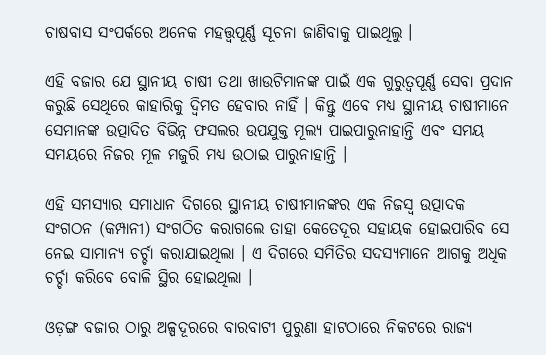ଚାଷବାସ ସଂପର୍କରେ ଅନେକ ମହତ୍ତ୍ୱପୂର୍ଣ୍ଣ ସୂଚନା ଜାଣିବାକୁ ପାଇଥିଲୁ ।

ଏହି ବଜାର ଯେ ସ୍ଥାନୀୟ ଚାଷୀ ତଥା ଖାଉଟିମାନଙ୍କ ପାଇଁ ଏକ ଗୁରୁତ୍ୱପୂର୍ଣ୍ଣ ସେବା ପ୍ରଦାନ କରୁଛି ସେଥିରେ କାହାରିକୁ ଦ୍ୱିମତ ହେବାର ନାହିଁ । କିନ୍ତୁ ଏବେ ମଧ୍ୟ ସ୍ଥାନୀୟ ଚାଷୀମାନେ ସେମାନଙ୍କ ଉତ୍ପାଦିତ ବିଭିନ୍ନ ଫସଲର ଉପଯୁକ୍ତ ମୂଲ୍ୟ ପାଇପାରୁନାହାନ୍ତି ଏବଂ ସମୟ ସମୟରେ ନିଜର ମୂଳ ମଜୁରି ମଧ୍ୟ ଉଠାଇ ପାରୁନାହାନ୍ତି ।

ଏହି ସମସ୍ୟାର ସମାଧାନ ଦିଗରେ ସ୍ଥାନୀୟ ଚାଷୀମାନଙ୍କର ଏକ ନିଜସ୍ୱ ଉତ୍ପାଦକ ସଂଗଠନ (କମ୍ପାନୀ) ସଂଗଠିତ କରାଗଲେ ତାହା କେତେଦୂର ସହାୟକ ହୋଇପାରିବ ସେ ନେଇ ସାମାନ୍ୟ ଚର୍ଚ୍ଚା କରାଯାଇଥିଲା । ଏ ଦିଗରେ ସମିତିର ସଦସ୍ୟମାନେ ଆଗକୁ ଅଧିକ ଚର୍ଚ୍ଚା କରିବେ ବୋଳି ସ୍ଥିର ହୋଇଥିଲା ।

ଓଡ଼ଙ୍ଗ ବଜାର ଠାରୁ ଅଳ୍ପଦୂରରେ ବାରବାଟୀ ପୁରୁଣା ହାଟଠାରେ ନିକଟରେ ରାଜ୍ୟ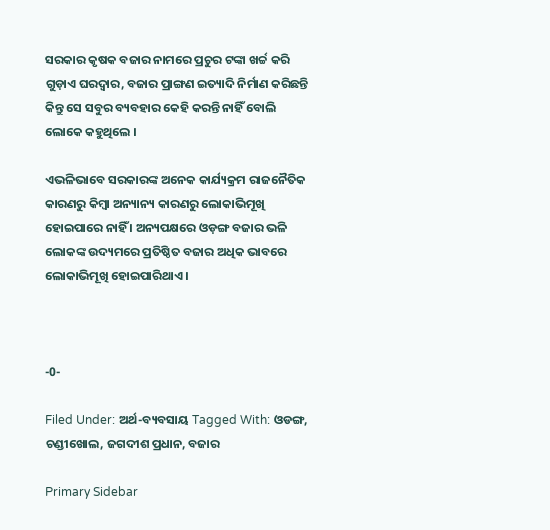ସରକାର କୃଷକ ବଜାର ନାମରେ ପ୍ରଚୁର ଟଙ୍କା ଖର୍ଚ୍ଚ କରି ଗୁଡ଼ାଏ ଘରଦ୍ୱାର, ବଜାର ପ୍ରାଙ୍ଗଣ ଇତ୍ୟାଦି ନିର୍ମାଣ କରିଛନ୍ତି କିନ୍ତୁ ସେ ସବୁର ବ୍ୟବହାର କେହି କରନ୍ତି ନାହିଁ ବୋଲି ଲୋକେ କହୁଥିଲେ ।

ଏଭଳିଭାବେ ସରକାରଙ୍କ ଅନେକ କାର୍ଯ୍ୟକ୍ରମ ରାଜନୈତିକ କାରଣରୁ କିମ୍ବା ଅନ୍ୟାନ୍ୟ କାରଣରୁ ଲୋକାଭିମୂଖି ହୋଇପାରେ ନାହିଁ । ଅନ୍ୟପକ୍ଷରେ ଓଡ଼ଙ୍ଗ ବଜାର ଭଳି ଲୋକଙ୍କ ଉଦ୍ୟମରେ ପ୍ରତିଷ୍ଠିତ ବଜାର ଅଧିକ ଭାବରେ ଲୋକାଭିମୂଖି ହୋଇପାରିଥାଏ ।



-0-

Filed Under: ଅର୍ଥ-ବ୍ୟବସାୟ Tagged With: ଓଡଙ୍ଗ, ଚଣ୍ଡୀଖୋଲ, ଜଗଦୀଶ ପ୍ରଧାନ, ବଜାର

Primary Sidebar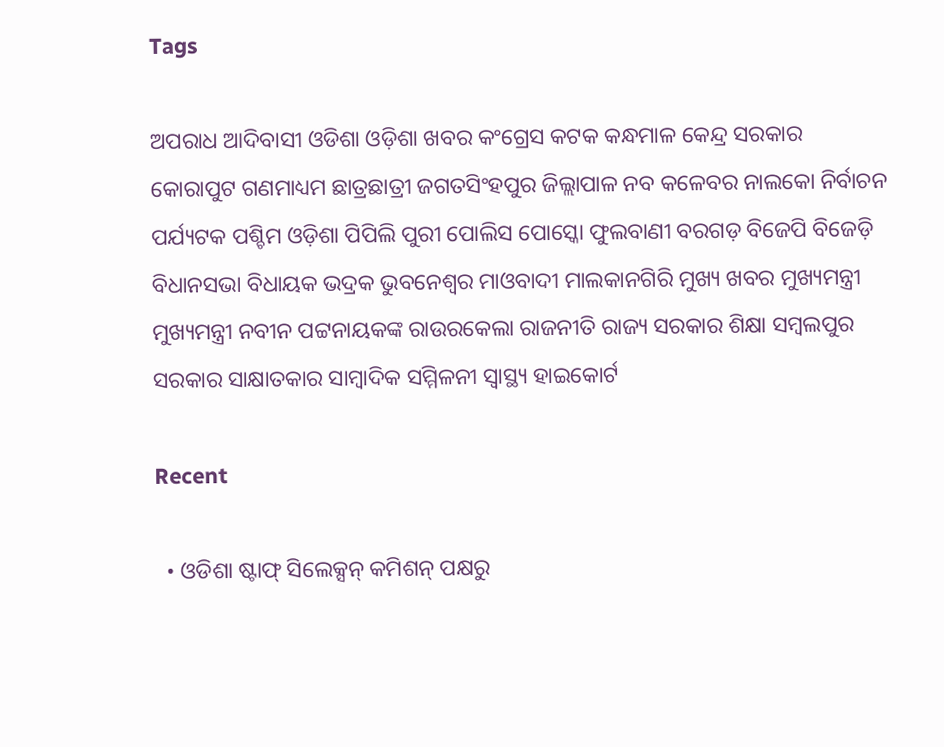Tags

ଅପରାଧ ଆଦିବାସୀ ଓଡିଶା ଓଡ଼ିଶା ଖବର କଂଗ୍ରେସ କଟକ କନ୍ଧମାଳ କେନ୍ଦ୍ର ସରକାର କୋରାପୁଟ ଗଣମାଧ୍ୟମ ଛାତ୍ରଛାତ୍ରୀ ଜଗତସିଂହପୁର ଜିଲ୍ଲାପାଳ ନବ କଳେବର ନାଲକୋ ନିର୍ବାଚନ ପର୍ଯ୍ୟଟକ ପଶ୍ଚିମ ଓଡ଼ିଶା ପିପିଲି ପୁରୀ ପୋଲିସ ପୋସ୍କୋ ଫୁଲବାଣୀ ବରଗଡ଼ ବିଜେପି ବିଜେଡ଼ି ବିଧାନସଭା ବିଧାୟକ ଭଦ୍ରକ ଭୁବନେଶ୍ୱର ମାଓବାଦୀ ମାଲକାନଗିରି ମୁଖ୍ୟ ଖବର ମୁଖ୍ୟମନ୍ତ୍ରୀ ମୁଖ୍ୟମନ୍ତ୍ରୀ ନବୀନ ପଟ୍ଟନାୟକଙ୍କ ରାଉରକେଲା ରାଜନୀତି ରାଜ୍ୟ ସରକାର ଶିକ୍ଷା ସମ୍ବଲପୁର ସରକାର ସାକ୍ଷାତକାର ସାମ୍ବାଦିକ ସମ୍ମିଳନୀ ସ୍ୱାସ୍ଥ୍ୟ ହାଇକୋର୍ଟ

Recent

  • ଓଡିଶା ଷ୍ଟାଫ୍ ସିଲେକ୍ସନ୍ କମିଶନ୍ ପକ୍ଷରୁ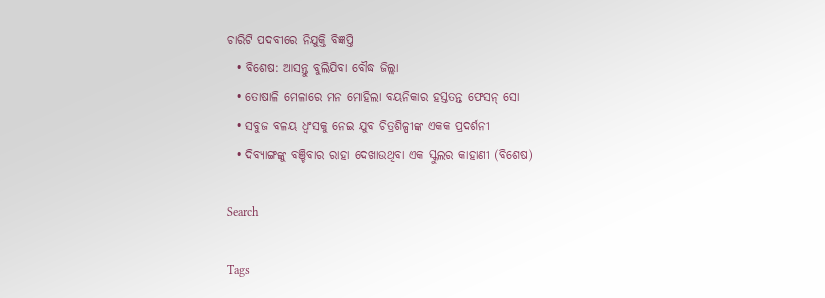ଚାରିଟି ପଦବୀରେ ନିଯୁକ୍ତି ବିଜ୍ଞପ୍ତି
  • ବିଶେଷ: ଆସନ୍ତୁ ବୁଲିଯିବା ବୌଦ୍ଧ ଜିଲ୍ଲା
  • ତୋଷାଳି ମେଳାରେ ମନ ମୋହିଲା ବୟନିକାର ହସ୍ତତନ୍ତ ଫେସନ୍ ସୋ
  • ସବୁଜ ବଳୟ ଧ୍ୱଂସକୁ ନେଇ ଯୁବ ଚିତ୍ରଶିଳ୍ପୀଙ୍କ ଏକକ ପ୍ରଦର୍ଶନୀ
  • ଦିବ୍ୟାଙ୍ଗଙ୍କୁ ବଞ୍ଚିବାର ରାହା ଦେଖାଉଥିବା ଏକ ସ୍କୁଲର କାହାଣୀ (ବିଶେଷ)

Search

Tags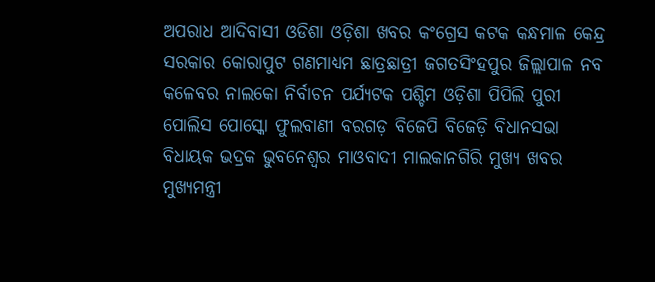ଅପରାଧ ଆଦିବାସୀ ଓଡିଶା ଓଡ଼ିଶା ଖବର କଂଗ୍ରେସ କଟକ କନ୍ଧମାଳ କେନ୍ଦ୍ର ସରକାର କୋରାପୁଟ ଗଣମାଧ୍ୟମ ଛାତ୍ରଛାତ୍ରୀ ଜଗତସିଂହପୁର ଜିଲ୍ଲାପାଳ ନବ କଳେବର ନାଲକୋ ନିର୍ବାଚନ ପର୍ଯ୍ୟଟକ ପଶ୍ଚିମ ଓଡ଼ିଶା ପିପିଲି ପୁରୀ ପୋଲିସ ପୋସ୍କୋ ଫୁଲବାଣୀ ବରଗଡ଼ ବିଜେପି ବିଜେଡ଼ି ବିଧାନସଭା ବିଧାୟକ ଭଦ୍ରକ ଭୁବନେଶ୍ୱର ମାଓବାଦୀ ମାଲକାନଗିରି ମୁଖ୍ୟ ଖବର ମୁଖ୍ୟମନ୍ତ୍ରୀ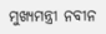ମୁଖ୍ୟମନ୍ତ୍ରୀ ନବୀନ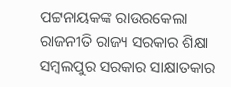ପଟ୍ଟନାୟକଙ୍କ ରାଉରକେଲା ରାଜନୀତି ରାଜ୍ୟ ସରକାର ଶିକ୍ଷା ସମ୍ବଲପୁର ସରକାର ସାକ୍ଷାତକାର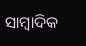ସାମ୍ବାଦିକ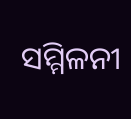ସମ୍ମିଳନୀ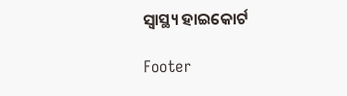ସ୍ୱାସ୍ଥ୍ୟ ହାଇକୋର୍ଟ

Footer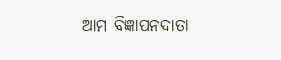ଆମ ବିଜ୍ଞାପନଦାତା